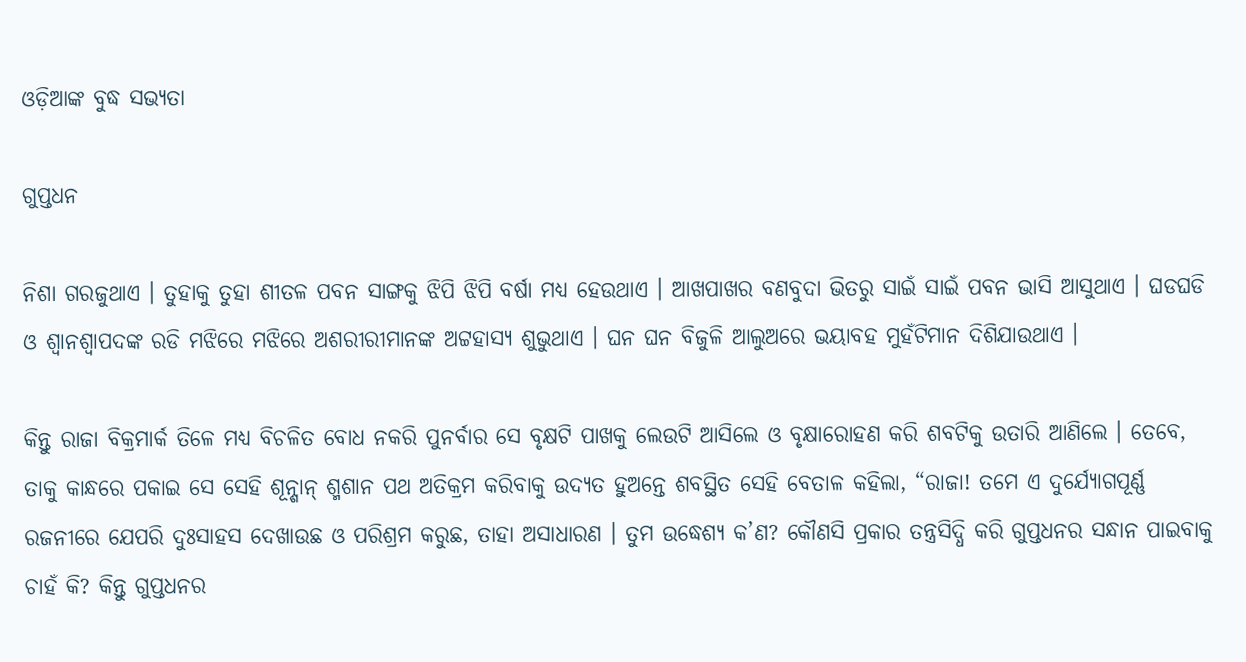ଓଡ଼ିଆଙ୍କ ବୁଦ୍ଧ ସଭ୍ୟତା

ଗୁପ୍ତଧନ

ନିଶା ଗରଜୁଥାଏ । ତୁହାକୁ ତୁହା ଶୀତଳ ପବନ ସାଙ୍ଗକୁ ଝିପି ଝିପି ବର୍ଷା ମଧ୍ୟ ହେଉଥାଏ । ଆଖପାଖର ବଣବୁଦା ଭିତରୁ ସାଇଁ ସାଇଁ ପବନ ଭାସି ଆସୁଥାଏ । ଘଡଘଡି ଓ ଶ୍ୱାନଶ୍ୱାପଦଙ୍କ ରଡି ମଝିରେ ମଝିରେ ଅଶରୀରୀମାନଙ୍କ ଅଟ୍ଟହାସ୍ୟ ଶୁଭୁଥାଏ । ଘନ ଘନ ବିଜୁଳି ଆଲୁଅରେ ଭୟାବହ ମୁହଁଟିମାନ ଦିଶିଯାଉଥାଏ ।

କିନ୍ତୁ ରାଜା ବିକ୍ରମାର୍କ ତିଳେ ମଧ୍ୟ ବିଚଳିତ ବୋଧ ନକରି ପୁନର୍ବାର ସେ ବୃକ୍ଷଟି ପାଖକୁ ଲେଉଟି ଆସିଲେ ଓ ବୃକ୍ଷାରୋହଣ କରି ଶବଟିକୁ ଉତାରି ଆଣିଲେ । ତେବେ, ତାକୁ କାନ୍ଧରେ ପକାଇ ସେ ସେହି ଶୂନ୍ଶାନ୍ ଶ୍ମଶାନ ପଥ ଅତିକ୍ରମ କରିବାକୁ ଉଦ୍ୟତ ହୁଅନ୍ତେ ଶବସ୍ଥିତ ସେହି ବେତାଳ କହିଲା, “ରାଜା! ତମେ ଏ ଦୁର୍ଯ୍ୟୋଗପୂର୍ଣ୍ଣ ରଜନୀରେ ଯେପରି ଦୁଃସାହସ ଦେଖାଉଛ ଓ ପରିଶ୍ରମ କରୁଛ, ତାହା ଅସାଧାରଣ । ତୁମ ଉଦ୍ଧେଶ୍ୟ କ’ଣ? କୌଣସି ପ୍ରକାର ତନ୍ତ୍ରସିଦ୍ଧି କରି ଗୁପ୍ତଧନର ସନ୍ଧାନ ପାଇବାକୁ ଚାହଁ କି? କିନ୍ତୁ ଗୁପ୍ତଧନର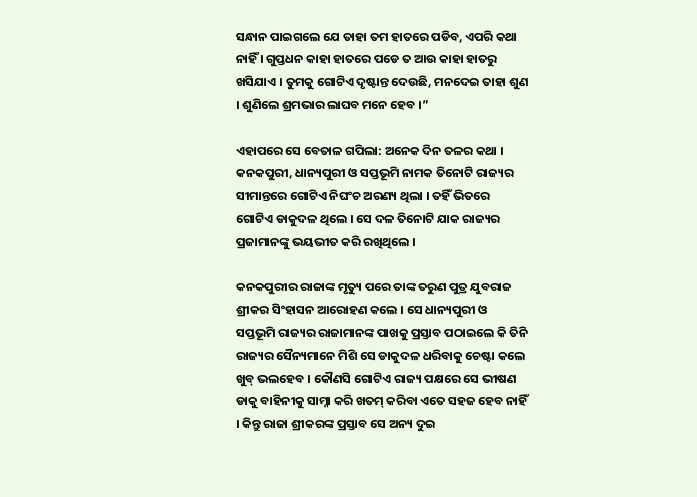ସନ୍ଧାନ ପାଇଗଲେ ଯେ ତାହା ତମ ହାତରେ ପଡିବ, ଏପରି କଥା ନାହିଁ । ଗୁପ୍ତଧନ କାହା ହାତରେ ପଡେ ତ ଆଉ କାହା ହାତରୁ ଖସିଯାଏ । ତୁମକୁ ଗୋଟିଏ ଦୃଷ୍ଟାନ୍ତ ଦେଉଛି, ମନଦେଇ ତାହା ଶୁଣ । ଶୁଣିଲେ ଶ୍ରମଭାର ଲାଘବ ମନେ ହେବ ।”

ଏହାପରେ ସେ ବେତାଳ ଗପିଲା: ଅନେକ ଦିନ ତଳର କଥା । କନକପୁରୀ, ଧାନ୍ୟପୁରୀ ଓ ସପ୍ତଭୂମି ନାମକ ତିନୋଟି ରାଜ୍ୟର ସୀମାନ୍ତରେ ଗୋଟିଏ ନିଘଂଚ ଅରଣ୍ୟ ଥିଲା । ତହିଁ ଭିତରେ ଗୋଟିଏ ଡାକୁଦଳ ଥିଲେ । ସେ ଦଳ ତିନୋଟି ଯାକ ରାଜ୍ୟର ପ୍ରଜାମାନଙ୍କୁ ଭୟଭୀତ କରି ରଖିଥିଲେ ।

କନକପୁରୀର ରାଜାଙ୍କ ମୃତ୍ୟୁ ପରେ ତାଙ୍କ ତରୁଣ ପୁତ୍ର ଯୁବରାଜ ଶ୍ରୀକର ସିଂହାସନ ଆରୋହଣ କଲେ । ସେ ଧାନ୍ୟପୁରୀ ଓ ସପ୍ତଭୂମି ରାଜ୍ୟର ରାଜାମାନଙ୍କ ପାଖକୁ ପ୍ରସ୍ତାବ ପଠାଇଲେ କି ତିନି ରାଜ୍ୟର ସୈନ୍ୟମାନେ ମିଶି ସେ ଡାକୁଦଳ ଧରିବାକୁ ଚେଷ୍ଟା କଲେ ଖୁବ୍ ଭଲହେବ । କୌଣସି ଗୋଟିଏ ରାଜ୍ୟ ପକ୍ଷରେ ସେ ଭୀଷଣ ଡାକୁ ବାହିନୀକୁ ସାମ୍ନା କରି ଖତମ୍ କରିବା ଏତେ ସହଜ ହେବ ନାହିଁ । କିନ୍ତୁ ରାଜା ଶ୍ରୀକରଙ୍କ ପ୍ରସ୍ତାବ ସେ ଅନ୍ୟ ଦୁଇ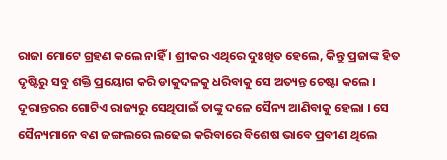ରାଜା ମୋଟେ ଗ୍ରହଣ କଲେ ନାହିଁ । ଶ୍ରୀକର ଏଥିରେ ଦୁଃଖିତ ହେଲେ, କିନ୍ତୁ ପ୍ରଜାଙ୍କ ହିତ ଦୃଷ୍ଟିରୁ ସବୁ ଶକ୍ତି ପ୍ରୟୋଗ କରି ଡାକୁଦଳକୁ ଧରିବାକୁ ସେ ଅତ୍ୟନ୍ତ ଚେଷ୍ଟା କଲେ । ଦୂରାନ୍ତରର ଗୋଟିଏ ରାଜ୍ୟରୁ ସେଥିପାଇଁ ତାଙ୍କୁ ଦଳେ ସୈନ୍ୟ ଆଣିବାକୁ ହେଲା । ସେ ସୈନ୍ୟମାନେ ବଣ ଜଙ୍ଗଲରେ ଲଢେଇ କରିବାରେ ବିଶେଷ ଭାବେ ପ୍ରବୀଣ ଥିଲେ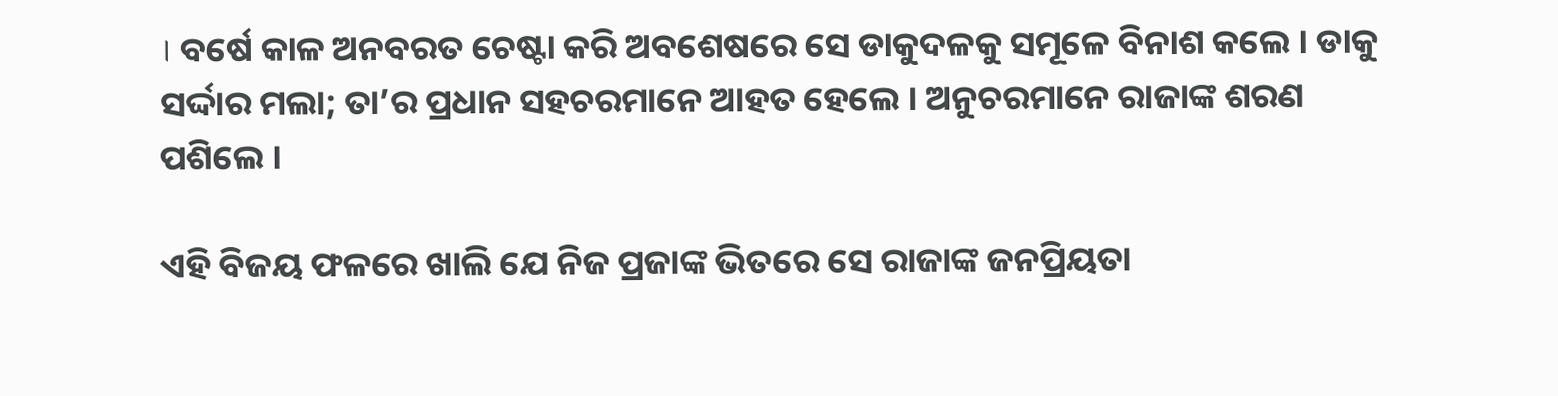। ବର୍ଷେ କାଳ ଅନବରତ ଚେଷ୍ଟା କରି ଅବଶେଷରେ ସେ ଡାକୁଦଳକୁ ସମୂଳେ ବିନାଶ କଲେ । ଡାକୁ ସର୍ଦ୍ଦାର ମଲା; ତା’ର ପ୍ରଧାନ ସହଚରମାନେ ଆହତ ହେଲେ । ଅନୁଚରମାନେ ରାଜାଙ୍କ ଶରଣ ପଶିଲେ ।

ଏହି ବିଜୟ ଫଳରେ ଖାଲି ଯେ ନିଜ ପ୍ରଜାଙ୍କ ଭିତରେ ସେ ରାଜାଙ୍କ ଜନପ୍ରିୟତା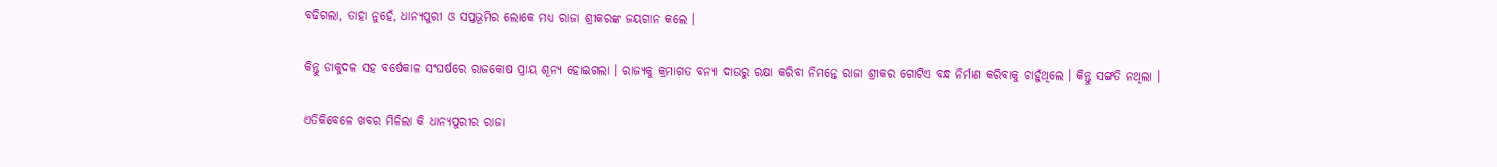ବଢିଗଲା, ତାହା ନୁହେଁ, ଧାନ୍ୟପୁରୀ ଓ ସପ୍ତଭୂମିର ଲୋକେ ମଧ୍ୟ ରାଜା ଶ୍ରୀକରଙ୍କ ଜୟଗାନ କଲେ ।

କିନ୍ତୁ ଡାକୁଦଳ ସହ ବର୍ଷେକାଳ ସଂଘର୍ଷରେ ରାଜକୋଷ ପ୍ରାୟ ଶୂନ୍ୟ ହୋଇଗଲା । ରାଜ୍ୟକୁ କ୍ରମାଗତ ବନ୍ୟା ଦାଉରୁ ରକ୍ଷା କରିବା ନିମନ୍ତେ ରାଜା ଶ୍ରୀକର ଗୋଟିଏ ବନ୍ଧ ନିର୍ମାଣ କରିବାକୁ ଚାହୁଁଥିଲେ । କିନ୍ତୁ ସଙ୍ଗତି ନଥିଲା ।

ଏତିକିବେଳେ ଖବର ମିଳିଲା କି ଧାନ୍ୟପୁରୀର ରାଜା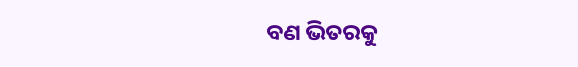ବଣ ଭିତରକୁ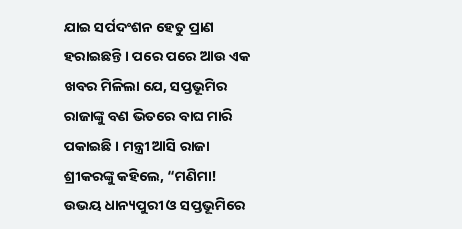ଯାଇ ସର୍ପଦଂଶନ ହେତୁ ପ୍ରାଣ ହରାଇଛନ୍ତି । ପରେ ପରେ ଆଉ ଏକ ଖବର ମିଳିଲା ଯେ, ସପ୍ତଭୂମିର ରାଜାଙ୍କୁ ବଣ ଭିତରେ ବାଘ ମାରି ପକାଇଛି । ମନ୍ତ୍ରୀ ଆସି ରାଜା ଶ୍ରୀକରଙ୍କୁ କହିଲେ, “ମଣିମା! ଉଭୟ ଧାନ୍ୟପୁରୀ ଓ ସପ୍ତଭୂମିରେ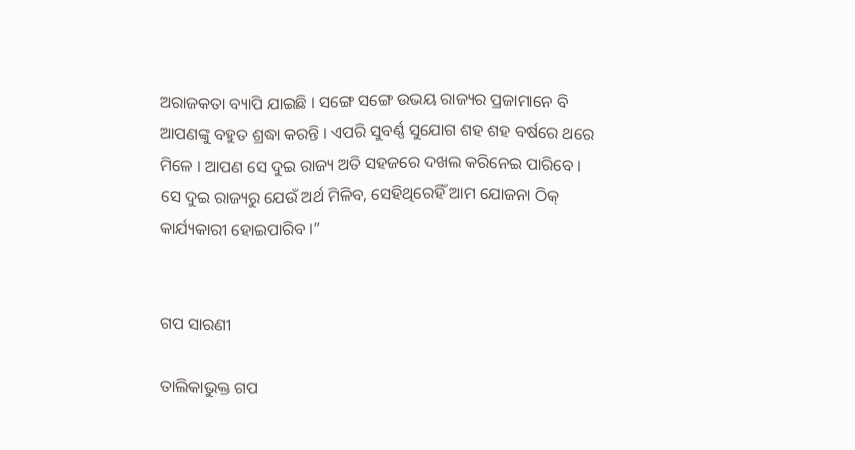ଅରାଜକତା ବ୍ୟାପି ଯାଇଛି । ସଙ୍ଗେ ସଙ୍ଗେ ଉଭୟ ରାଜ୍ୟର ପ୍ରଜାମାନେ ବି ଆପଣଙ୍କୁ ବହୁତ ଶ୍ରଦ୍ଧା କରନ୍ତି । ଏପରି ସୁବର୍ଣ୍ଣ ସୁଯୋଗ ଶହ ଶହ ବର୍ଷରେ ଥରେ ମିଳେ । ଆପଣ ସେ ଦୁଇ ରାଜ୍ୟ ଅତି ସହଜରେ ଦଖଲ କରିନେଇ ପାରିବେ । ସେ ଦୁଇ ରାଜ୍ୟରୁ ଯେଉଁ ଅର୍ଥ ମିଳିବ, ସେହିଥିରେହିଁ ଆମ ଯୋଜନା ଠିକ୍ କାର୍ଯ୍ୟକାରୀ ହୋଇପାରିବ ।”


ଗପ ସାରଣୀ

ତାଲିକାଭୁକ୍ତ ଗପ